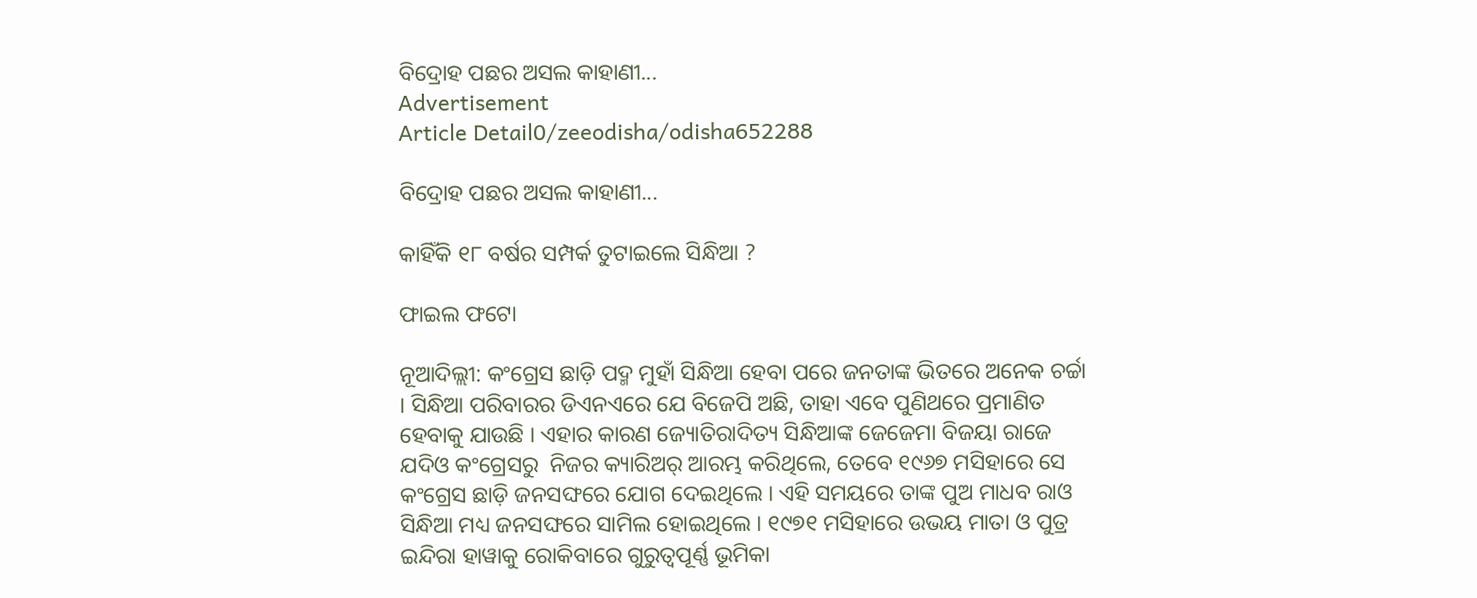ବିଦ୍ରୋହ ପଛର ଅସଲ କାହାଣୀ...
Advertisement
Article Detail0/zeeodisha/odisha652288

ବିଦ୍ରୋହ ପଛର ଅସଲ କାହାଣୀ...

କାହିଁକି ୧୮ ବର୍ଷର ସମ୍ପର୍କ ତୁଟାଇଲେ ସିନ୍ଧିଆ ?

ଫାଇଲ ଫଟୋ

ନୂଆଦିଲ୍ଲୀ: କଂଗ୍ରେସ ଛାଡ଼ି ପଦ୍ମ ମୁହାଁ ସିନ୍ଧିଆ ହେବା ପରେ ଜନତାଙ୍କ ଭିତରେ ଅନେକ ଚର୍ଚ୍ଚା । ସିନ୍ଧିଆ ପରିବାରର ଡିଏନଏରେ ଯେ ବିଜେପି ଅଛି, ତାହା ଏବେ ପୁଣିଥରେ ପ୍ରମାଣିତ ହେବାକୁ ଯାଉଛି । ଏହାର କାରଣ ଜ୍ୟୋତିରାଦିତ୍ୟ ସିନ୍ଧିଆଙ୍କ ଜେଜେମା ବିଜୟା ରାଜେ ଯଦିଓ କଂଗ୍ରେସରୁ  ନିଜର କ୍ୟାରିଅର୍ ଆରମ୍ଭ କରିଥିଲେ, ତେବେ ୧୯୬୭ ମସିହାରେ ସେ କଂଗ୍ରେସ ଛାଡ଼ି ଜନସଙ୍ଘରେ ଯୋଗ ଦେଇଥିଲେ । ଏହି ସମୟରେ ତାଙ୍କ ପୁଅ ମାଧବ ରାଓ ସିନ୍ଧିଆ ମଧ୍ୟ ଜନସଙ୍ଘରେ ସାମିଲ ହୋଇଥିଲେ । ୧୯୭୧ ମସିହାରେ ଉଭୟ ମାତା ଓ ପୁତ୍ର ଇନ୍ଦିରା ହାୱାକୁ ରୋକିବାରେ ଗୁରୁତ୍ୱପୂର୍ଣ୍ଣ ଭୂମିକା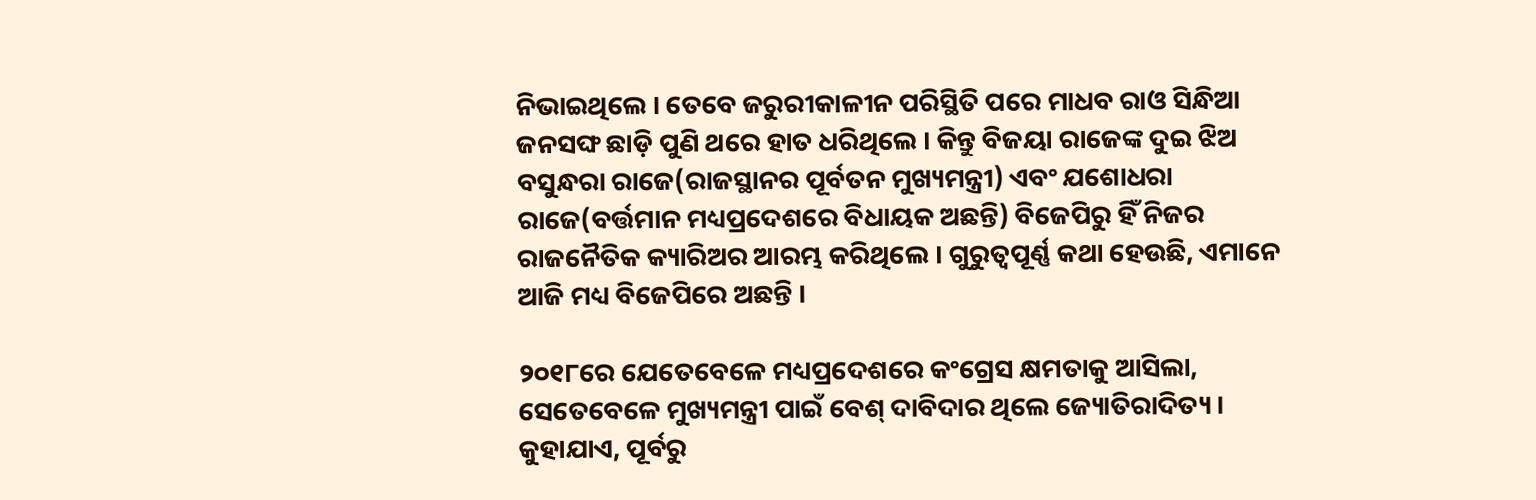ନିଭାଇଥିଲେ । ତେବେ ଜରୁରୀକାଳୀନ ପରିସ୍ଥିତି ପରେ ମାଧବ ରାଓ ସିନ୍ଧିଆ ଜନସଙ୍ଘ ଛାଡ଼ି ପୁଣି ଥରେ ହାତ ଧରିଥିଲେ । କିନ୍ତୁ ବିଜୟା ରାଜେଙ୍କ ଦୁଇ ଝିଅ ବସୁନ୍ଧରା ରାଜେ(ରାଜସ୍ଥାନର ପୂର୍ବତନ ମୁଖ୍ୟମନ୍ତ୍ରୀ) ଏବଂ ଯଶୋଧରା ରାଜେ(ବର୍ତ୍ତମାନ ମଧ୍ୟପ୍ରଦେଶରେ ବିଧାୟକ ଅଛନ୍ତି) ବିଜେପିରୁ ହିଁ ନିଜର ରାଜନୈତିକ କ୍ୟାରିଅର ଆରମ୍ଭ କରିଥିଲେ । ଗୁରୁତ୍ୱପୂର୍ଣ୍ଣ କଥା ହେଉଛି, ଏମାନେ ଆଜି ମଧ୍ୟ ବିଜେପିରେ ଅଛନ୍ତି ।

୨୦୧୮ରେ ଯେତେବେଳେ ମଧ୍ୟପ୍ରଦେଶରେ କଂଗ୍ରେସ କ୍ଷମତାକୁ ଆସିଲା, ସେତେବେଳେ ମୁଖ୍ୟମନ୍ତ୍ରୀ ପାଇଁ ବେଶ୍ ଦାବିଦାର ଥିଲେ ଜ୍ୟୋତିରାଦିତ୍ୟ । କୁହାଯାଏ, ପୂର୍ବରୁ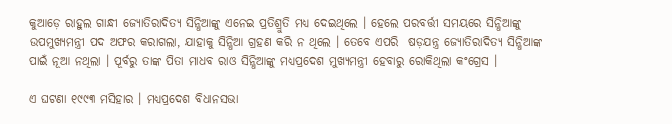କୁଆଡ଼େ ରାହୁଲ ଗାନ୍ଧୀ ଜ୍ୟୋତିରାଦିତ୍ୟ ସିନ୍ଧିଆଙ୍କୁ ଏନେଇ ପ୍ରତିଶ୍ରୁତି ମଧ୍ୟ ଦେଇଥିଲେ । ହେଲେ ପରବର୍ତ୍ତୀ ସମୟରେ ସିନ୍ଧିଆଙ୍କୁ ଉପମୁଖ୍ୟମନ୍ତ୍ରୀ ପଦ ଅଫର କରାଗଲା, ଯାହାକୁ ସିନ୍ଧିଆ ଗ୍ରହଣ କରି ନ ଥିଲେ । ତେବେ ଏପରି  ଷଡ଼ଯନ୍ତ୍ର ଜ୍ୟୋତିରାଦିତ୍ୟ ସିନ୍ଧିଆଙ୍କ ପାଇଁ ନୂଆ ନଥିଲା । ପୂର୍ବରୁ ତାଙ୍କ ପିତା ମାଧବ ରାଓ ସିନ୍ଧିଆଙ୍କୁ ମଧ୍ୟପ୍ରଦେଶ ମୁଖ୍ୟମନ୍ତ୍ରୀ ହେବାରୁ ରୋକିଥିଲା କଂଗ୍ରେସ ।

ଏ ଘଟଣା ୧୯୯୩ ମସିହାର । ମଧ୍ୟପ୍ରଦେଶ ବିଧାନସଭା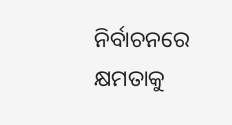ନିର୍ବାଚନରେ କ୍ଷମତାକୁ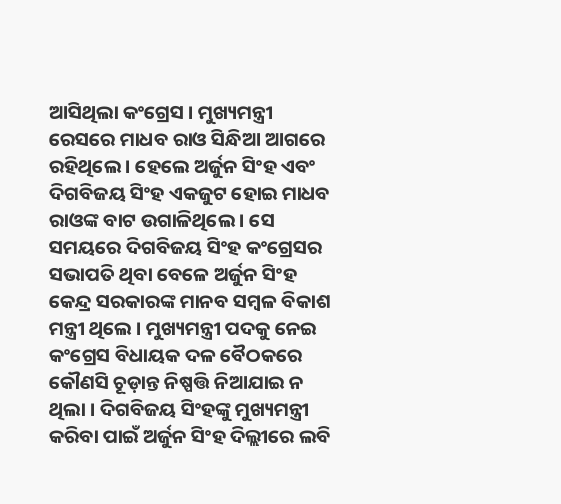ଆସିଥିଲା କଂଗ୍ରେସ । ମୁଖ୍ୟମନ୍ତ୍ରୀ ରେସରେ ମାଧବ ରାଓ ସିନ୍ଧିଆ ଆଗରେ ରହିଥିଲେ । ହେଲେ ଅର୍ଜୁନ ସିଂହ ଏବଂ ଦିଗବିଜୟ ସିଂହ ଏକଜୁଟ ହୋଇ ମାଧବ ରାଓଙ୍କ ବାଟ ଉଗାଳିଥିଲେ । ସେ ସମୟରେ ଦିଗବିଜୟ ସିଂହ କଂଗ୍ରେସର ସଭାପତି ଥିବା ବେଳେ ଅର୍ଜୁନ ସିଂହ କେନ୍ଦ୍ର ସରକାରଙ୍କ ମାନବ ସମ୍ବଳ ବିକାଶ ମନ୍ତ୍ରୀ ଥିଲେ । ମୁଖ୍ୟମନ୍ତ୍ରୀ ପଦକୁ ନେଇ କଂଗ୍ରେସ ବିଧାୟକ ଦଳ ବୈଠକରେ କୌଣସି ଚୂଡ଼ାନ୍ତ ନିଷ୍ପତ୍ତି ନିଆଯାଇ ନ ଥିଲା । ଦିଗବିଜୟ ସିଂହଙ୍କୁ ମୁଖ୍ୟମନ୍ତ୍ରୀ କରିବା ପାଇଁ ଅର୍ଜୁନ ସିଂହ ଦିଲ୍ଲୀରେ ଲବି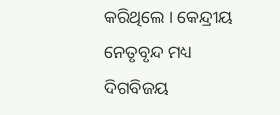କରିଥିଲେ । କେନ୍ଦ୍ରୀୟ ନେତୃବୃନ୍ଦ ମଧ୍ୟ ଦିଗବିଜୟ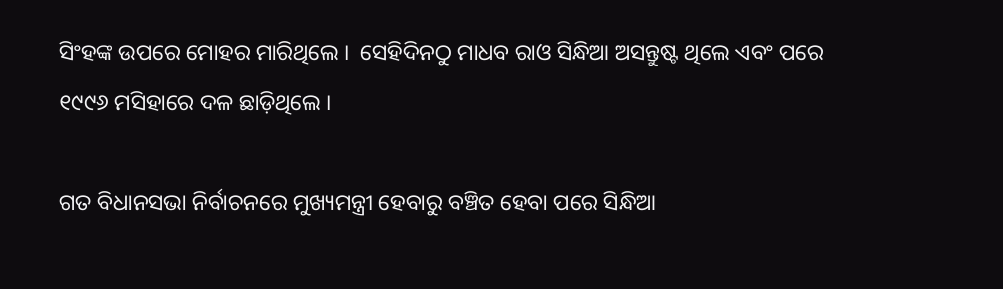ସିଂହଙ୍କ ଉପରେ ମୋହର ମାରିଥିଲେ ।  ସେହିଦିନଠୁ ମାଧବ ରାଓ ସିନ୍ଧିଆ ଅସନ୍ତୁଷ୍ଟ ଥିଲେ ଏବଂ ପରେ ୧୯୯୬ ମସିହାରେ ଦଳ ଛାଡ଼ିଥିଲେ ।

ଗତ ବିଧାନସଭା ନିର୍ବାଚନରେ ମୁଖ୍ୟମନ୍ତ୍ରୀ ହେବାରୁ ବଞ୍ଚିତ ହେବା ପରେ ସିନ୍ଧିଆ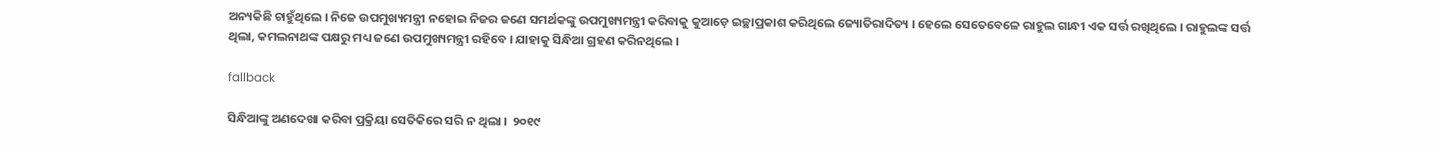ଅନ୍ୟକିଛି ଚାହୁଁଥିଲେ । ନିଜେ ଉପମୁଖ୍ୟମନ୍ତ୍ରୀ ନହୋଇ ନିଜର ଜଣେ ସମର୍ଥକଙ୍କୁ ଉପମୁଖ୍ୟମନ୍ତ୍ରୀ କରିବାକୁ କୁଆଡ଼େ ଇଚ୍ଛାପ୍ରକାଶ କରିଥିଲେ ଜ୍ୟୋତିରାଦିତ୍ୟ । ହେଲେ ସେତେବେଳେ ରାହୁଲ ଗାନ୍ଧୀ ଏକ ସର୍ତ୍ତ ରଖିଥିଲେ । ରାହୁଲଙ୍କ ସର୍ତ୍ତ ଥିଲା, କମଲନାଥଙ୍କ ପକ୍ଷରୁ ମଧ୍ୟ ଜଣେ ଉପମୁଖ୍ୟମନ୍ତ୍ରୀ ରହିବେ । ଯାହାକୁ ସିନ୍ଧିଆ ଗ୍ରହଣ କରିନଥିଲେ ।

fallback

ସିନ୍ଧିଆଙ୍କୁ ଅଣଦେଖା କରିବା ପ୍ରକ୍ରିୟା ସେତିକିରେ ସରି ନ ଥିଲା ।  ୨୦୧୯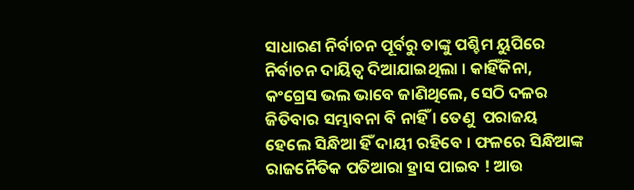ସାଧାରଣ ନିର୍ବାଚନ ପୂର୍ବରୁ ତାଙ୍କୁ ପଶ୍ଚିମ ୟୁପିରେ ନିର୍ବାଚନ ଦାୟିତ୍ୱ ଦିଆଯାଇଥିଲା । କାହିଁକିନା, କଂଗ୍ରେସ ଭଲ ଭାବେ ଜାଣିଥିଲେ, ସେଠି ଦଳର ଜିତିବାର ସମ୍ଭାବନା ବି ନାହିଁ । ତେଣୁ  ପରାଜୟ ହେଲେ ସିନ୍ଧିଆ ହିଁ ଦାୟୀ ରହିବେ । ଫଳରେ ସିନ୍ଧିଆଙ୍କ ରାଜନୈତିକ ପତିଆରା ହ୍ରାସ ପାଇବ ! ଆଉ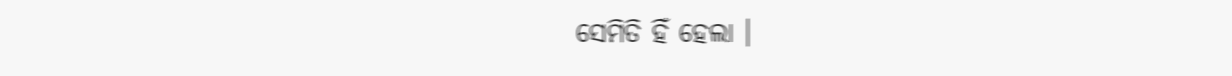ସେମିତି ହିଁ ହେଲା ।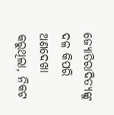ଜ୍ୟୋତିରାଦିତ୍ୟଙ୍କୁ ଦଳ କିପରି ଅଣଦେଖା କରୁଥିଲା, ନିକଟ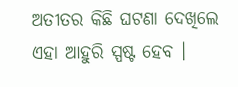ଅତୀତର କିଛି ଘଟଣା ଦେଖିଲେ ଏହା ଆହୁରି ସ୍ପଷ୍ଟ ହେବ ।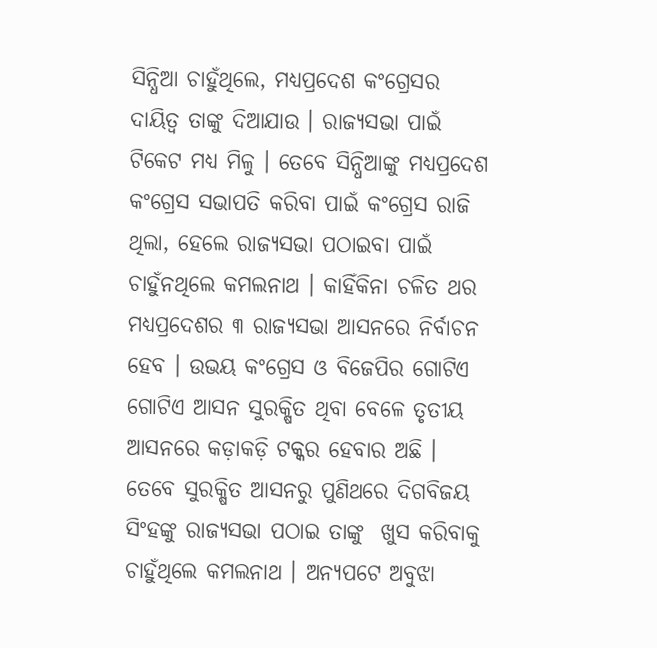ସିନ୍ଧିଆ ଚାହୁଁଥିଲେ, ମଧ୍ୟପ୍ରଦେଶ କଂଗ୍ରେସର ଦାୟିତ୍ୱ ତାଙ୍କୁ ଦିଆଯାଉ । ରାଜ୍ୟସଭା ପାଇଁ ଟିକେଟ ମଧ୍ୟ ମିଳୁ । ତେବେ ସିନ୍ଧିଆଙ୍କୁ ମଧ୍ୟପ୍ରଦେଶ କଂଗ୍ରେସ ସଭାପତି କରିବା ପାଇଁ କଂଗ୍ରେସ ରାଜି ଥିଲା, ହେଲେ ରାଜ୍ୟସଭା ପଠାଇବା ପାଇଁ ଚାହୁଁନଥିଲେ କମଲନାଥ । କାହିଁକିନା ଚଳିତ ଥର ମଧ୍ୟପ୍ରଦେଶର ୩ ରାଜ୍ୟସଭା ଆସନରେ ନିର୍ବାଚନ ହେବ । ଉଭୟ କଂଗ୍ରେସ ଓ ବିଜେପିର ଗୋଟିଏ ଗୋଟିଏ ଆସନ ସୁରକ୍ଷିତ ଥିବା ବେଳେ ତୃତୀୟ ଆସନରେ କଡ଼ାକଡ଼ି ଟକ୍କର ହେବାର ଅଛି । ତେବେ ସୁରକ୍ଷିତ ଆସନରୁ ପୁଣିଥରେ ଦିଗବିଜୟ ସିଂହଙ୍କୁ ରାଜ୍ୟସଭା ପଠାଇ ତାଙ୍କୁ  ଖୁସ କରିବାକୁ ଚାହୁଁଥିଲେ କମଲନାଥ । ଅନ୍ୟପଟେ ଅବୁଝା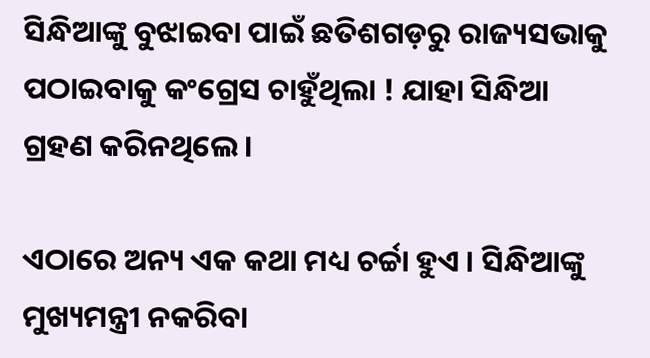ସିନ୍ଧିଆଙ୍କୁ ବୁଝାଇବା ପାଇଁ ଛତିଶଗଡ଼ରୁ ରାଜ୍ୟସଭାକୁ ପଠାଇବାକୁ କଂଗ୍ରେସ ଚାହୁଁଥିଲା ! ଯାହା ସିନ୍ଧିଆ ଗ୍ରହଣ କରିନଥିଲେ ।

ଏଠାରେ ଅନ୍ୟ ଏକ କଥା ମଧ୍ୟ ଚର୍ଚ୍ଚା ହୁଏ । ସିନ୍ଧିଆଙ୍କୁ ମୁଖ୍ୟମନ୍ତ୍ରୀ ନକରିବା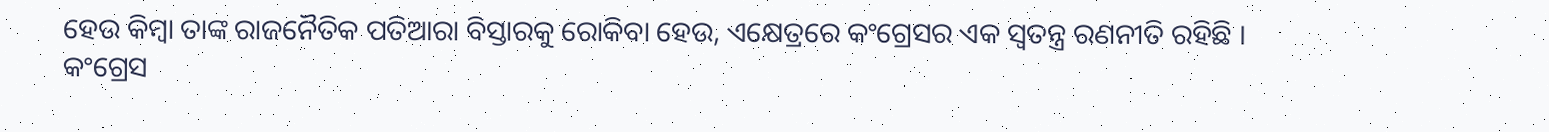ହେଉ କିମ୍ବା ତାଙ୍କ ରାଜନୈତିକ ପତିଆରା ବିସ୍ତାରକୁ ରୋକିବା ହେଉ, ଏକ୍ଷେତ୍ରରେ କଂଗ୍ରେସର ଏକ ସ୍ୱତନ୍ତ୍ର ରଣନୀତି ରହିଛି । କଂଗ୍ରେସ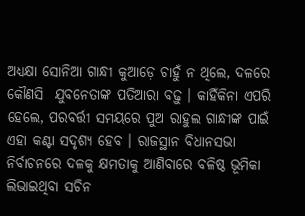ଅଧ୍ୟକ୍ଷା ସୋନିଆ ଗାନ୍ଧୀ କୁଆଡ଼େ ଚାହୁଁ ନ ଥିଲେ, ଦଳରେ କୌଣସି  ଯୁବନେତାଙ୍କ ପତିଆରା ବଢ଼ୁ । କାହିଁକିନା ଏପରି ହେଲେ, ପରବର୍ତ୍ତୀ ସମୟରେ ପୁଅ ରାହୁଲ ଗାନ୍ଧୀଙ୍କ ପାଇଁ ଏହା କଣ୍ଟା ସଦୃଶ୍ୟ ହେବ । ରାଜସ୍ଥାନ ବିଧାନସଭା ନିର୍ବାଚନରେ ଦଳକୁ କ୍ଷମତାକୁ ଆଣିବାରେ ବଳିଷ୍ଠ ଭୂମିକା ଲିଭାଇଥିବା ସଚିନ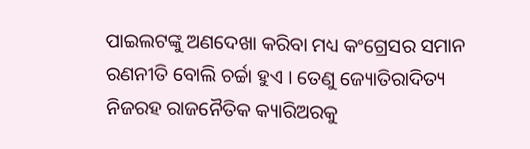ପାଇଲଟଙ୍କୁ ଅଣଦେଖା କରିବା ମଧ୍ୟ କଂଗ୍ରେସର ସମାନ ରଣନୀତି ବୋଲି ଚର୍ଚ୍ଚା ହୁଏ । ତେଣୁ ଜ୍ୟୋତିରାଦିତ୍ୟ ନିଜରହ ରାଜନୈତିକ କ୍ୟାରିଅରକୁ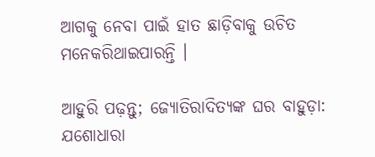ଆଗକୁ ନେବା ପାଇଁ ହାତ ଛାଡ଼ିବାକୁ ଉଚିତ ମନେକରିଥାଇପାରନ୍ତି ।

ଆହୁରି ପଢ଼ନ୍ତୁ; ଜ୍ୟୋତିରାଦିତ୍ୟଙ୍କ ଘର ବାହୁଡ଼ା: ଯଶୋଧାରା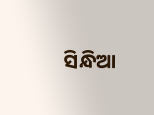ସିନ୍ଧିଆ